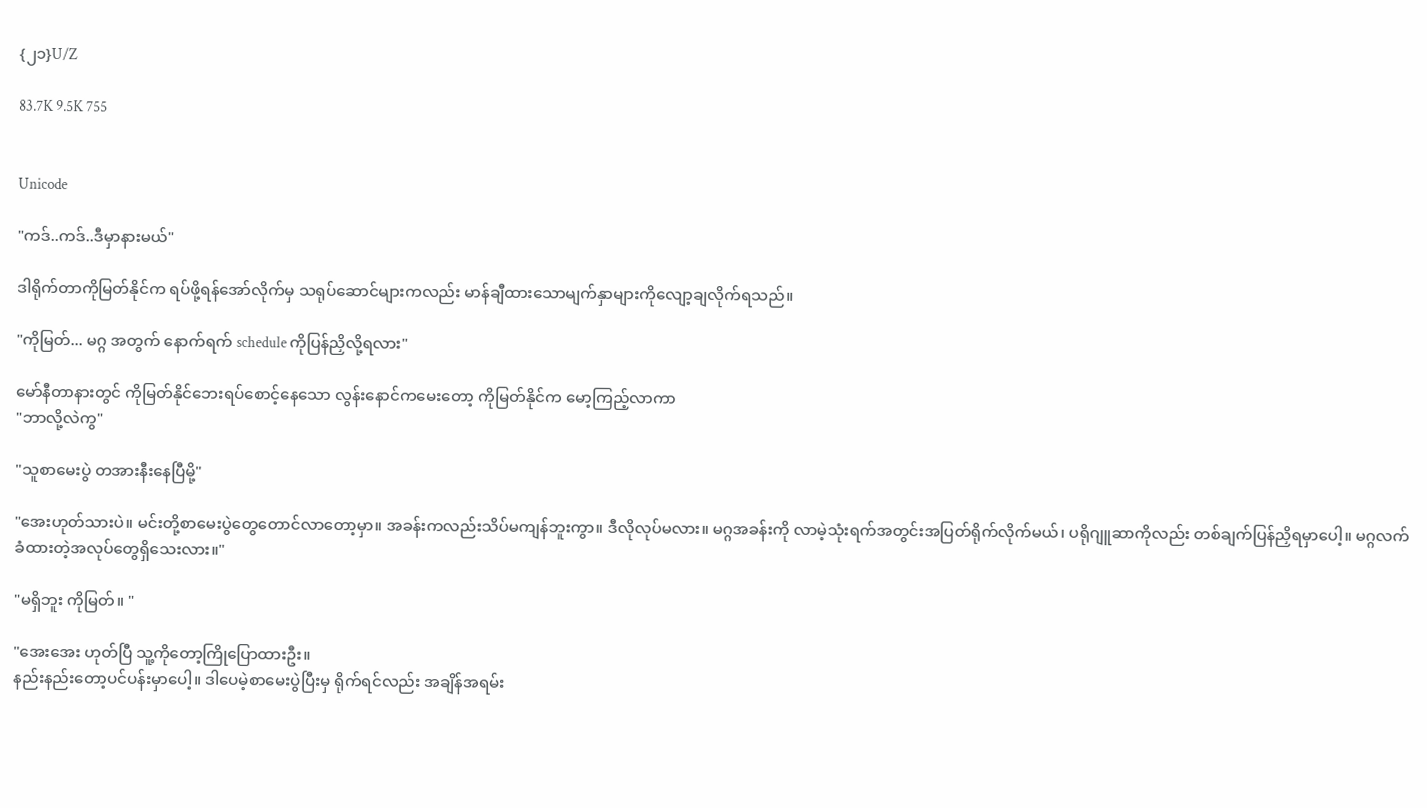{၂၁}U/Z

83.7K 9.5K 755


Unicode

"ကဒ်..ကဒ်..ဒီမှာနားမယ်"

ဒါရိုက်တာကိုမြတ်နိုင်က ရပ်ဖို့ရန်အော်လိုက်မှ သရုပ်ဆောင်များကလည်း မာန်ချီထားသောမျက်နှာများကိုလျော့ချလိုက်ရသည်။

"ကိုမြတ်... မဂ္ဂ အတွက် နောက်ရက် schedule ကိုပြန်ညှိလို့ရလား"

မော်နီတာနားတွင် ကိုမြတ်နိုင်ဘေးရပ်စောင့်နေသော လွန်းနောင်ကမေးတော့ ကိုမြတ်နိုင်က မော့ကြည့်လာကာ
"ဘာလို့လဲကွ"

"သူစာမေးပွဲ တအားနီးနေပြီမို့"

"အေးဟုတ်သားပဲ။ မင်းတို့စာမေးပွဲတွေတောင်လာတော့မှာ။ အခန်းကလည်းသိပ်မကျန်ဘူးကွာ။ ဒီလိုလုပ်မလား။ မဂ္ဂအခန်းကို လာမဲ့သုံးရက်အတွင်းအပြတ်ရိုက်လိုက်မယ်၊ ပရိုဂျူဆာကိုလည်း တစ်ချက်ပြန်ညှိရမှာပေါ့။ မဂ္ဂလက်ခံထားတဲ့အလုပ်တွေရှိသေးလား။"

"မရှိဘူး ကိုမြတ်။ "

"အေးအေး ဟုတ်ပြီ သူ့ကိုတော့ကြိုပြောထားဦး။
နည်းနည်းတော့ပင်ပန်းမှာပေါ့။ ဒါပေမဲ့စာမေးပွဲပြီးမှ ရိုက်ရင်လည်း အချိန်အရမ်း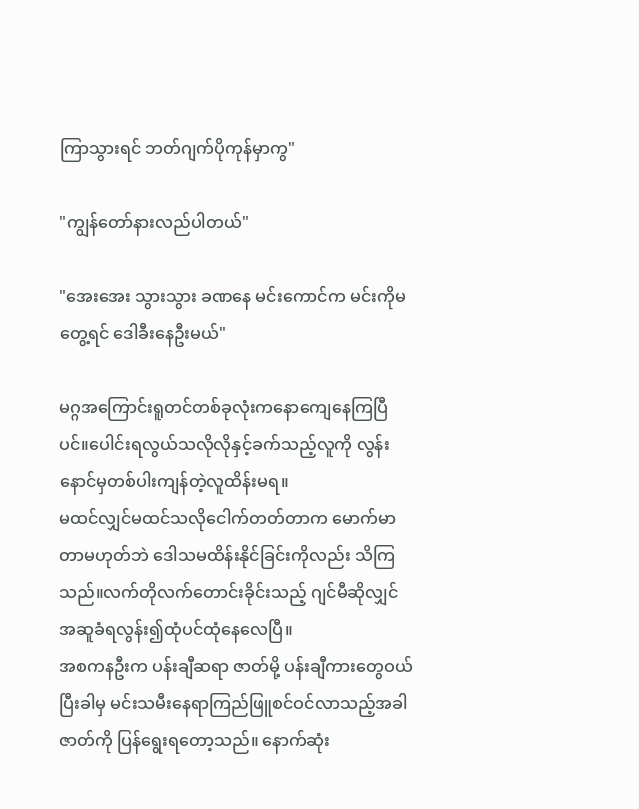ကြာသွားရင် ဘတ်ဂျက်ပိုကုန်မှာကွ"

"ကျွန်တော်နားလည်ပါတယ်"

"အေးအေး သွားသွား ခဏနေ မင်းကောင်က မင်းကိုမတွေ့ရင် ဒေါခီးနေဦးမယ်"

မဂ္ဂအကြောင်းရူတင်တစ်ခုလုံးကနောကျေနေကြပြီပင်။ပေါင်းရလွယ်သလိုလိုနှင့်ခက်သည့်လူကို လွန်းနောင်မှတစ်ပါးကျန်တဲ့လူထိန်းမရ။
မထင်လျှင်မထင်သလိုငေါက်တတ်တာက မောက်မာတာမဟုတ်ဘဲ ဒေါသမထိန်းနိုင်ခြင်းကိုလည်း သိကြသည်။လက်တိုလက်တောင်းခိုင်းသည့် ဂျင်မီဆိုလျှင် အဆူခံရလွန်း၍ထုံပင်ထုံနေလေပြီ။
အစကနဦးက ပန်းချီဆရာ ဇာတ်မို့ ပန်းချီကားတွေဝယ်ပြီးခါမှ မင်းသမီးနေရာကြည်ဖြူစင်ဝင်လာသည့်အခါ ဇာတ်ကို ပြန်ရွေးရတော့သည်။ နောက်ဆုံး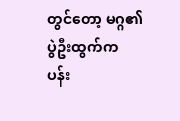တွင်တော့ မဂ္ဂ၏ ပွဲဦးထွက်က ပန်း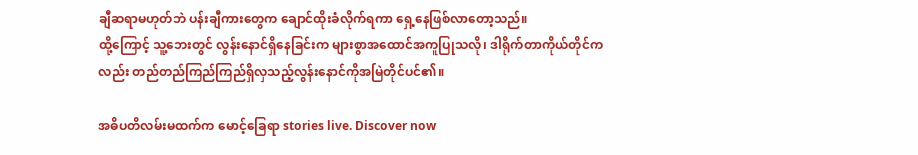ချီဆရာမဟုတ်ဘဲ ပန်းချီကားတွေက ချောင်ထိုးခံလိုက်ရကာ ရှေ့နေဖြစ်လာတော့သည်။
ထို့ကြောင့် သူ့ဘေးတွင် လွန်းနောင်ရှိနေခြင်းက များစွာအထောင်အကူပြုသလို၊ ဒါရိုက်တာကိုယ်တိုင်ကလည်း တည်တည်ကြည်ကြည်ရှိလှသည့်လွန်းနောင်ကိုအမြဲတိုင်ပင်၏။

အဓိပတိလမ်းမထက်က မောင့်ခြေရာ stories live. Discover now